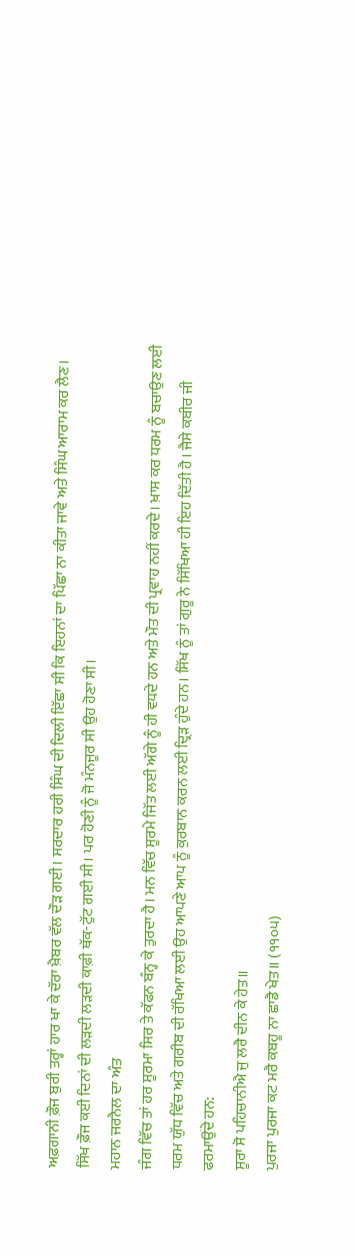ਅਫ਼ਗਾਨੀ ਫ਼ੌਜ ਬੁਰੀ ਤਰ੍ਹਾਂ ਹਾਰ ਖਾ ਕੇ ਦੱਰਾ ਖ਼ੈਬਰ ਵੱਲ ਦੌੜ ਗਈ। ਸਰਦਾਰ ਹਰੀ ਸਿੰਘ ਦੀ ਦਿਲੀ ਇੱਛਾ ਸੀ ਕਿ ਇਹਨਾਂ ਦਾ ਪਿੱਛਾ ਨਾ ਕੀਤਾ ਜਾਵੇ ਅਤੇ ਸਿੰਘ ਆਰਾਮ ਕਰ ਲੈਣ। ਸਿੱਖ ਫ਼ੌਜ ਕਈ ਦਿਨਾਂ ਦੀ ਲੜਦੀ ਲੜਦੀ ਕਾਫ਼ੀ ਥੱਕ-ਟੁੱਟ ਗਈ ਸੀ। ਪਰ ਹੋਣੀ ਨੂੰ ਜੋ ਮੰਨਜੂਰ ਸੀ ਉਹ ਹੋਣਾ ਸੀ।
ਮਹਾਨ ਜਰਨੈਲ ਦਾ ਅੰਤ
ਜੰਗ ਵਿੱਚ ਤਾਂ ਹਰ ਸੂਰਮਾ ਸਿਰ ਤੇ ਕੱਫਨ ਬੰਨ੍ਹ ਕੇ ਤੁਰਦਾ ਹੈ। ਮਨ ਵਿੱਚ ਸੂਰਮੇ ਜਿੱਤ ਲਈ ਅੱਗੇ ਨੂੰ ਹੀ ਵਧਦੇ ਹਨ ਅਤੇ ਮੌਤ ਦੀ ਪ੍ਰਵਾਹ ਨਹੀਂ ਕਰਦੇ। ਖ਼ਾਸ ਕਰ ਧਰਮ ਨੂੰ ਬਚਾਉਣ ਲਈ ਧਰਮ ਯੁੱਧ ਵਿੱਚ ਅਤੇ ਗਰੀਬ ਦੀ ਰੱਖਿਆ ਲਈ ਉਹ ਆਪਣੇ ਆਪ ਨੂੰ ਕੁਰਬਾਨ ਕਰਨ ਲਈ ਦ੍ਰਿੜ ਹੁੰਦੇ ਹਨ। ਸਿੱਖ ਨੂੰ ਤਾਂ ਗੁਰੂ ਨੇ ਸਿੱਖਿਆ ਹੀ ਇਹ ਦਿੱਤੀ ਹੈ। ਜੈਸੇ ਕਬੀਰ ਜੀ ਫਰਮਾਉਂਦੇ ਹਨ:
ਸੂਰਾ ਸੋ ਪਹਿਚਾਨੀਐ ਜੁ ਲਰੈ ਦੀਨ ਕੇ ਹੇਤ॥
ਪੁਰਜਾ ਪੁਰਜਾ ਕਟ ਮਰੈ ਕਬਹੂ ਨਾ ਛਾਡੈ ਖੇਤ॥ (੧੧੦੫)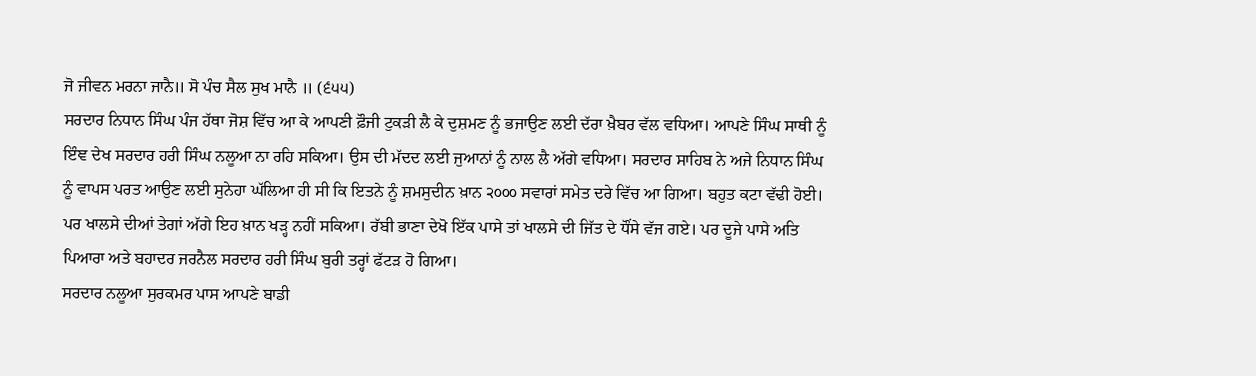ਜੋ ਜੀਵਨ ਮਰਨਾ ਜਾਨੈ॥ ਸੋ ਪੰਚ ਸੈਲ ਸੁਖ ਮਾਨੈ ॥ (੬੫੫)
ਸਰਦਾਰ ਨਿਧਾਨ ਸਿੰਘ ਪੰਜ ਹੱਥਾ ਜੋਸ਼ ਵਿੱਚ ਆ ਕੇ ਆਪਣੀ ਫ਼ੌਜੀ ਟੁਕੜੀ ਲੈ ਕੇ ਦੁਸ਼ਮਣ ਨੂੰ ਭਜਾਉਣ ਲਈ ਦੱਰਾ ਖ਼ੈਬਰ ਵੱਲ ਵਧਿਆ। ਆਪਣੇ ਸਿੰਘ ਸਾਥੀ ਨੂੰ ਇੰਞ ਦੇਖ ਸਰਦਾਰ ਹਰੀ ਸਿੰਘ ਨਲੂਆ ਨਾ ਰਹਿ ਸਕਿਆ। ਉਸ ਦੀ ਮੱਦਦ ਲਈ ਜੁਆਨਾਂ ਨੂੰ ਨਾਲ ਲੈ ਅੱਗੇ ਵਧਿਆ। ਸਰਦਾਰ ਸਾਹਿਬ ਨੇ ਅਜੇ ਨਿਧਾਨ ਸਿੰਘ ਨੂੰ ਵਾਪਸ ਪਰਤ ਆਉਣ ਲਈ ਸੁਨੇਹਾ ਘੱਲਿਆ ਹੀ ਸੀ ਕਿ ਇਤਨੇ ਨੂੰ ਸ਼ਮਸੁਦੀਨ ਖ਼ਾਨ ੨੦੦੦ ਸਵਾਰਾਂ ਸਮੇਤ ਦਰੇ ਵਿੱਚ ਆ ਗਿਆ। ਬਹੁਤ ਕਟਾ ਵੱਢੀ ਹੋਈ। ਪਰ ਖਾਲਸੇ ਦੀਆਂ ਤੇਗਾਂ ਅੱਗੇ ਇਹ ਖ਼ਾਨ ਖੜ੍ਹ ਨਹੀਂ ਸਕਿਆ। ਰੱਬੀ ਭਾਣਾ ਦੇਖੋ ਇੱਕ ਪਾਸੇ ਤਾਂ ਖਾਲਸੇ ਦੀ ਜਿੱਤ ਦੇ ਧੌਂਸੇ ਵੱਜ ਗਏ। ਪਰ ਦੂਜੇ ਪਾਸੇ ਅਤਿ ਪਿਆਰਾ ਅਤੇ ਬਹਾਦਰ ਜਰਨੈਲ ਸਰਦਾਰ ਹਰੀ ਸਿੰਘ ਬੁਰੀ ਤਰ੍ਹਾਂ ਫੱਟੜ ਹੋ ਗਿਆ।
ਸਰਦਾਰ ਨਲੂਆ ਸੁਰਕਮਰ ਪਾਸ ਆਪਣੇ ਬਾਡੀ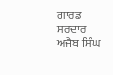ਗਾਰਡ ਸਰਦਾਰ ਅਜੈਬ ਸਿੰਘ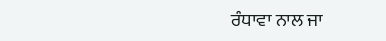ਰੰਧਾਵਾ ਨਾਲ ਜਾ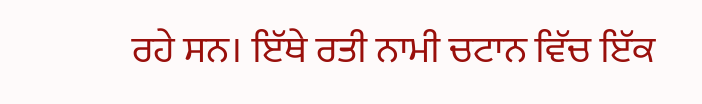ਰਹੇ ਸਨ। ਇੱਥੇ ਰਤੀ ਨਾਮੀ ਚਟਾਨ ਵਿੱਚ ਇੱਕ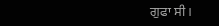ਗੁਫਾ ਸੀ।